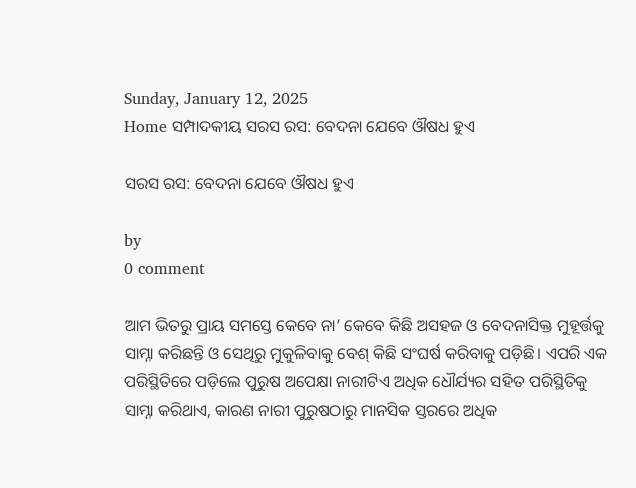Sunday, January 12, 2025
Home ସମ୍ପାଦକୀୟ ସରସ ରସ: ବେଦନା ଯେବେ ଔଷଧ ହୁଏ

ସରସ ରସ: ବେଦନା ଯେବେ ଔଷଧ ହୁଏ

by
0 comment

ଆମ ଭିତରୁ ପ୍ରାୟ ସମସ୍ତେ କେବେ ନା’ କେବେ କିଛି ଅସହଜ ଓ ବେଦନାସିକ୍ତ ମୁହୂର୍ତ୍ତକୁ ସାମ୍ନା କରିଛନ୍ତି ଓ ସେଥିରୁ ମୁକୁଳିବାକୁ ବେଶ୍‌ କିଛି ସଂଘର୍ଷ କରିବାକୁ ପଡ଼ିଛି। ଏପରି ଏକ ପରିସ୍ଥିତିରେ ପଡ଼ିଲେ ପୁରୁଷ ଅପେକ୍ଷା ନାରୀଟିଏ ଅଧିକ ଧୌର୍ଯ୍ୟର ସହିତ ପରିସ୍ଥିତିକୁ ସାମ୍ନା କରିଥାଏ, କାରଣ ନାରୀ ପୁରୁଷଠାରୁ ମାନସିକ ସ୍ତରରେ ଅଧିକ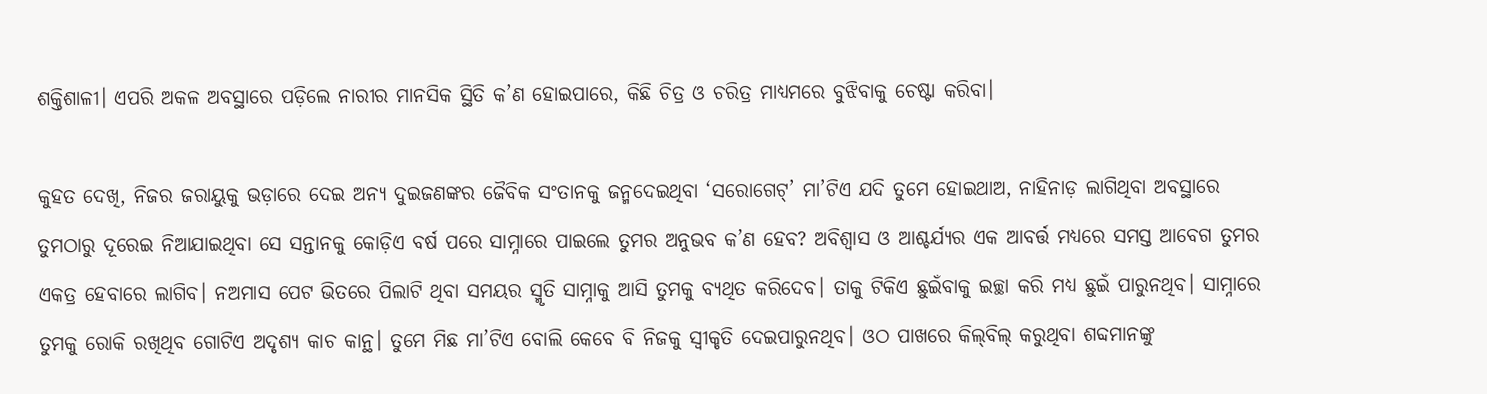ଶକ୍ତିଶାଳୀ। ଏପରି ଅକଳ ଅବସ୍ଥାରେ ପଡ଼ିଲେ ନାରୀର ମାନସିକ ସ୍ଥିତି କ’ଣ ହୋଇପାରେ, କିଛି ଚିତ୍ର ଓ ଚରିତ୍ର ମାଧ୍ୟମରେ ବୁଝିବାକୁ ଚେଷ୍ଟା କରିବା।

କୁହତ ଦେଖି, ନିଜର ଜରାୟୁକୁ ଭଡ଼ାରେ ଦେଇ ଅନ୍ୟ ଦୁଇଜଣଙ୍କର ଜୈବିକ ସଂତାନକୁ ଜନ୍ମଦେଇଥିବା ‘ସରୋଗେଟ୍’ ମା’ଟିଏ ଯଦି ତୁମେ ହୋଇଥାଅ, ନାହିନାଡ଼ ଲାଗିଥିବା ଅବସ୍ଥାରେ ତୁମଠାରୁ ଦୂରେଇ ନିଆଯାଇଥିବା ସେ ସନ୍ତାନକୁ କୋଡ଼ିଏ ବର୍ଷ ପରେ ସାମ୍ନାରେ ପାଇଲେ ତୁମର ଅନୁଭବ କ’ଣ ହେବ? ଅବିଶ୍ବାସ ଓ ଆଶ୍ଚର୍ଯ୍ୟର ଏକ ଆବର୍ତ୍ତ ମଧ୍ୟରେ ସମସ୍ତ ଆବେଗ ତୁମର ଏକତ୍ର ହେବାରେ ଲାଗିବ। ନଅମାସ ପେଟ ଭିତରେ ପିଲାଟି ଥିବା ସମୟର ସ୍ମୃତି ସାମ୍ନାକୁ ଆସି ତୁମକୁ ବ୍ୟଥିତ କରିଦେବ। ତାକୁ ଟିକିଏ ଛୁଇଁବାକୁ ଇଚ୍ଛା କରି ମଧ୍ୟ ଛୁଇଁ ପାରୁନଥିବ। ସାମ୍ନାରେ ତୁମକୁ ରୋକି ରଖିଥିବ ଗୋଟିଏ ଅଦୃଶ୍ୟ କାଚ କାନ୍ଥ। ତୁମେ ମିଛ ମା’ଟିଏ ବୋଲି କେବେ ବି ନିଜକୁ ସ୍ବୀକୃତି ଦେଇପାରୁନଥିବ। ଓଠ ପାଖରେ କିଲ୍‌ବିଲ୍ କରୁଥିବା ଶବ୍ଦମାନଙ୍କୁ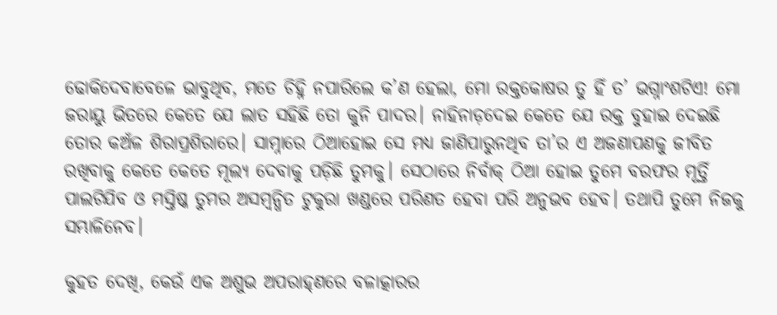ଢୋକିଦେବାବେଳେ ଭାବୁଥିବ, ମତେ ଚିହ୍ନି ନପାରିଲେ କ’ଣ ହେଲା, ମୋ ରକ୍ତକୋଷର ତୁ ହିଁ ତ’ ଭଗ୍ନାଂଶଟିଏ! ମୋ ଜରାୟୁ ଭିତରେ କେତେ ଯେ ଲାତ ସହିଛି ତୋ କୁନି ପାଦର। ନାହିନାଡ଼ଦେଇ କେତେ ଯେ ରକ୍ତ ବୁହାଇ ଦେଇଛି ତୋର କଅଁଳ ଶିରାପ୍ରଶିରାରେ। ସାମ୍ନାରେ ଠିଆହୋଇ ସେ ମଧ୍ୟ ଜାଣିପାରୁନଥିବ ତା’ର ଏ ଅଜଣାପଣକୁ ଜୀବିତ ରଖିବାକୁ କେତେ କେତେ ମୂଲ୍ୟ ଦେବାକୁ ପଡ଼ିଛି ତୁମକୁ। ସେଠାରେ ନିର୍ବାକ୍ ଠିଆ ହୋଇ ତୁମେ ବରଫର ମୂର୍ତ୍ତି ପାଲଟିଯିବ ଓ ମସ୍ତିଷ୍କ ତୁମର ଅସମ୍ବନ୍ଧିତ ଟୁକୁରା ଖଣ୍ଡରେ ପରିଣତ ହେବା ପରି ଅନୁଭବ ହେବ। ତଥାପି ତୁମେ ନିଜକୁ ସମ୍ଭାଳିନେବ।

କୁହତ ଦେଖି, କେଉଁ ଏକ ଅଶୁଭ ଅପରାହ୍‌ଣରେ ବଳାତ୍କାରର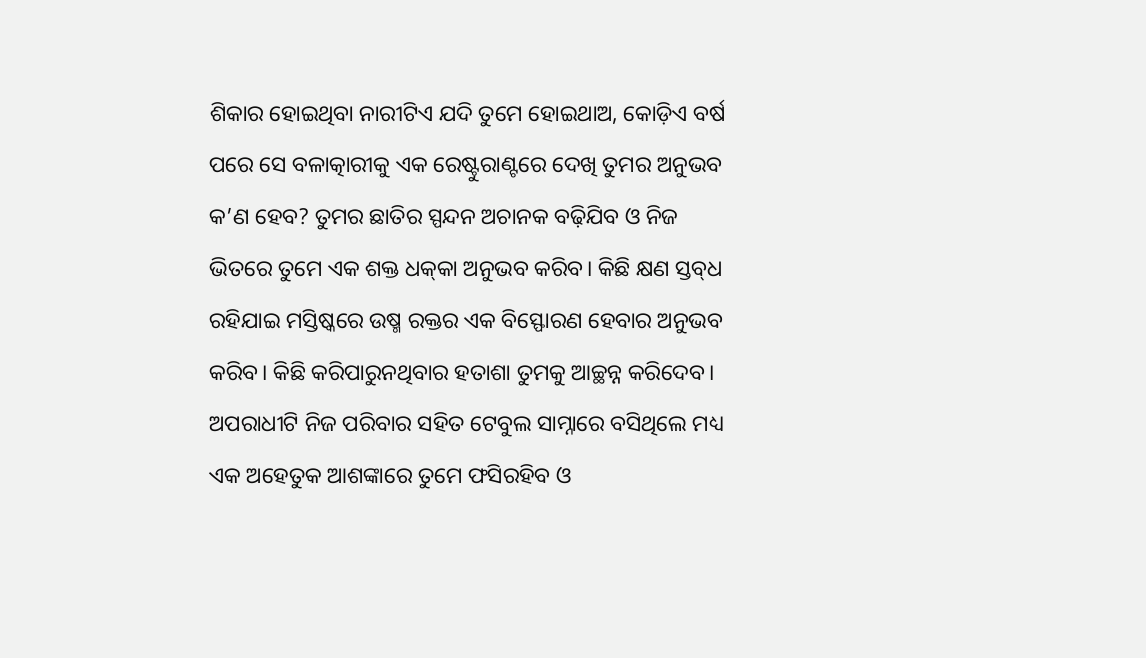ଶିକାର ହୋଇଥିବା ନାରୀଟିଏ ଯଦି ତୁମେ ହୋଇଥାଅ, କୋଡ଼ିଏ ବର୍ଷ ପରେ ସେ ବଳାତ୍କାରୀକୁ ଏକ ରେଷ୍ଟୁରାଣ୍ଟରେ ଦେଖି ତୁମର ଅନୁଭବ କ’ଣ ହେବ? ତୁମର ଛାତିର ସ୍ପନ୍ଦନ ଅଚାନକ ବଢ଼ିଯିବ ଓ ନିଜ ଭିତରେ ତୁମେ ଏକ ଶକ୍ତ ଧକ୍‌କା ଅନୁଭବ କରିବ। କିଛି କ୍ଷଣ ସ୍ତବ୍‌ଧ ରହିଯାଇ ମସ୍ତିଷ୍କରେ ଉଷ୍ମ ରକ୍ତର ଏକ ବିସ୍ଫୋରଣ ହେବାର ଅନୁଭବ କରିବ। କିଛି କରିପାରୁନଥିବାର ହତାଶା ତୁମକୁ ଆଚ୍ଛନ୍ନ କରିଦେବ। ଅପରାଧୀଟି ନିଜ ପରିବାର ସହିତ ଟେବୁଲ ସାମ୍ନାରେ ବସିଥିଲେ ମଧ୍ୟ ଏକ ଅହେତୁକ ଆଶଙ୍କାରେ ତୁମେ ଫସିରହିବ ଓ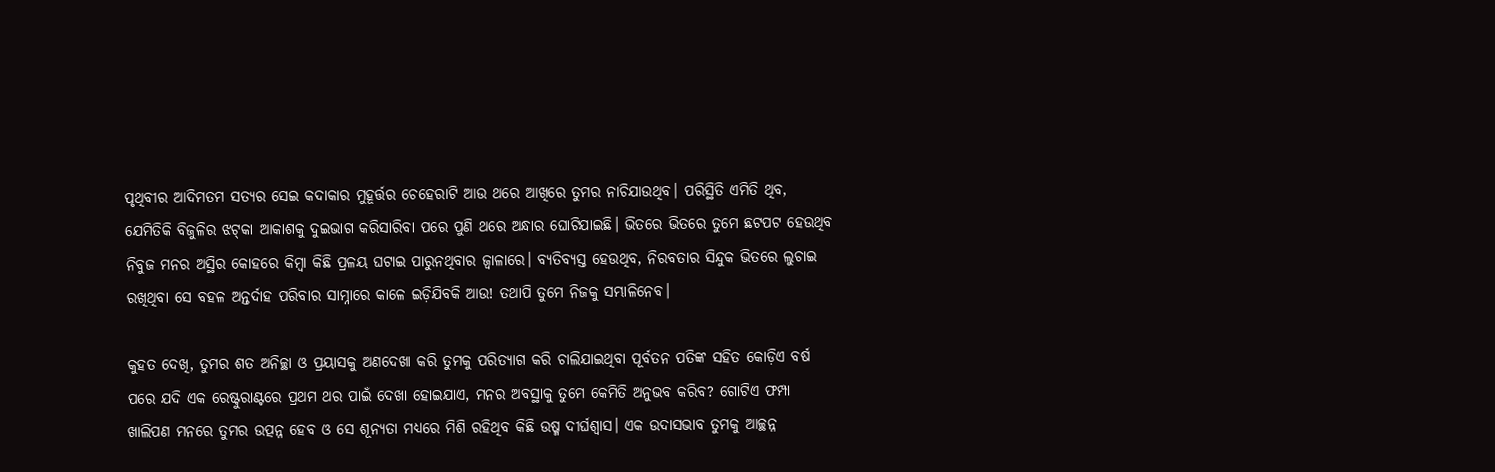ପୃଥିବୀର ଆଦିମତମ ସତ୍ୟର ସେଇ କଦାକାର ମୁହୂର୍ତ୍ତର ଚେହେରାଟି ଆଉ ଥରେ ଆଖିରେ ତୁମର ନାଚିଯାଉଥିବ। ପରିସ୍ଥିତି ଏମିତି ଥିବ, ଯେମିତିକି ବିଜୁଳିର ଝଟ୍‌କା ଆକାଶକୁ ଦୁଇଭାଗ କରିସାରିବା ପରେ ପୁଣି ଥରେ ଅନ୍ଧାର ଘୋଟିଯାଇଛି। ଭିତରେ ଭିତରେ ତୁମେ ଛଟପଟ ହେଉଥିବ ନିବୁଜ ମନର ଅସ୍ଥିର କୋହରେ କିମ୍ବା କିଛି ପ୍ରଳୟ ଘଟାଇ ପାରୁନଥିବାର ଜ୍ବାଳାରେ। ବ୍ୟତିବ୍ୟସ୍ତ ହେଉଥିବ, ନିରବତାର ସିନ୍ଦୁକ ଭିତରେ ଲୁଚାଇ ରଖିଥିବା ସେ ବହଳ ଅନ୍ତର୍ଦାହ ପରିବାର ସାମ୍ନାରେ କାଳେ ଇଡ଼ିଯିବକି ଆଉ! ତଥାପି ତୁମେ ନିଜକୁ ସମ୍ଭାଳିନେବ।

କୁହତ ଦେଖି, ତୁମର ଶତ ଅନିଚ୍ଛା ଓ ପ୍ରୟାସକୁ ଅଣଦେଖା କରି ତୁମକୁ ପରିତ୍ୟାଗ କରି ଚାଲିଯାଇଥିବା ପୂର୍ବତନ ପତିଙ୍କ ସହିତ କୋଡ଼ିଏ ବର୍ଷ ପରେ ଯଦି ଏକ ରେଷ୍ଟୁରାଣ୍ଟରେ ପ୍ରଥମ ଥର ପାଇଁ ଦେଖା ହୋଇଯାଏ, ମନର ଅବସ୍ଥାକୁ ତୁମେ କେମିତି ଅନୁଭବ କରିବ? ଗୋଟିଏ ଫମ୍ପା ଖାଲିପଣ ମନରେ ତୁମର ଉତ୍ପନ୍ନ ହେବ ଓ ସେ ଶୂନ୍ୟତା ମଧ୍ୟରେ ମିଶି ରହିଥିବ କିଛି ଉଷ୍ମ ଦୀର୍ଘଶ୍ବାସ। ଏକ ଉଦାସଭାବ ତୁମକୁ ଆଚ୍ଛନ୍ନ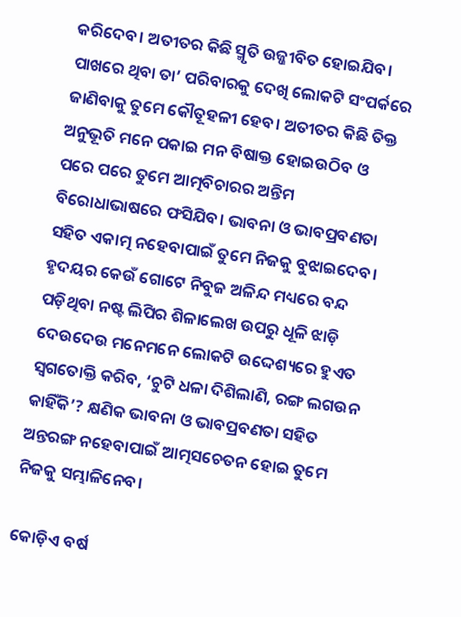କରିଦେବ। ଅତୀତର କିଛି ସ୍ମୃତି ଉଜ୍ଜୀବିତ ହୋଇଯିବ। ପାଖରେ ଥିବା ତା’ ପରିବାରକୁ ଦେଖି ଲୋକଟି ସଂପର୍କରେ ଜାଣିବାକୁ ତୁମେ କୌତୂହଳୀ ହେବ। ଅତୀତର କିଛି ତିକ୍ତ ଅନୁଭୂତି ମନେ ପକାଇ ମନ ବିଷାକ୍ତ ହୋଇଉଠିବ ଓ ପରେ ପରେ ତୁମେ ଆତ୍ମବିଚାରର ଅନ୍ତିମ ବିରୋଧାଭାଷରେ ଫସିଯିବ। ଭାବନା ଓ ଭାବପ୍ରବଣତା ସହିତ ଏକାତ୍ମ ନହେବାପାଇଁ ତୁମେ ନିଜକୁ ବୁଝାଇଦେବ। ହୃଦୟର କେଉଁ ଗୋଟେ ନିବୁଜ ଅଳିନ୍ଦ ମଧ୍ୟରେ ବନ୍ଦ ପଡ଼ିଥିବା ନଷ୍ଟ ଲିପିର ଶିଳାଲେଖ ଉପରୁ ଧୂଳି ଝାଡ଼ି ଦେଉଦେଉ ମନେମନେ ଲୋକଟି ଉଦ୍ଦେଶ୍ୟରେ ହୁଏତ ସ୍ବଗତୋକ୍ତି କରିବ, ‘ଚୁଟି ଧଳା ଦିଶିଲାଣି, ରଙ୍ଗ ଲଗଉନ କାହିଁକି’? କ୍ଷଣିକ ଭାବନା ଓ ଭାବପ୍ରବଣତା ସହିତ ଅନ୍ତରଙ୍ଗ ନହେବାପାଇଁ ଆତ୍ମସଚେତନ ହୋଇ ତୁମେ ନିଜକୁ ସମ୍ଭାଳିନେବ।

କୋଡ଼ିଏ ବର୍ଷ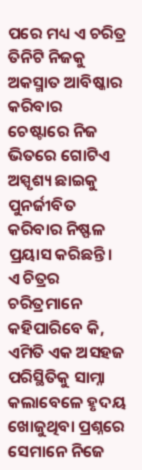ପରେ ମଧ୍ୟ ଏ ଚରିତ୍ର ତିନିଟି ନିଜକୁ ଅକସ୍ମାତ ଆବିଷ୍କାର କରିବାର ଚେଷ୍ଟାରେ ନିଜ ଭିତରେ ଗୋଟିଏ ଅସ୍ପୃଶ୍ୟ ଛାଇକୁ ପୁନର୍ଜୀବିତ କରିବାର ନିଷ୍ଫଳ ପ୍ରୟାସ କରିଛନ୍ତି। ଏ ଚିତ୍ରର ଚରିତ୍ରମାନେ କହିପାରିବେ କି, ଏମିତି ଏକ ଅସହଜ ପରିସ୍ଥିତିକୁ ସାମ୍ନା କଲାବେଳେ ହୃଦୟ ଖୋଜୁଥିବା ପ୍ରଶ୍ନରେ ସେମାନେ ନିଜେ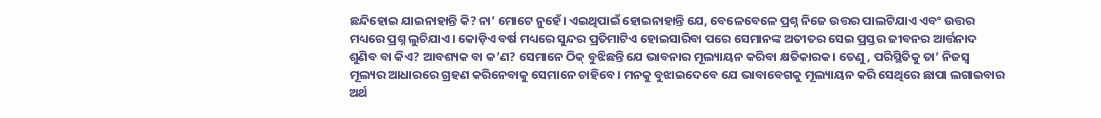ଛନ୍ଦିହୋଇ ଯାଇନାହାନ୍ତି କି? ନା’ ମୋଟେ ନୁହେଁ। ଏଇଥିପାଇଁ ହୋଇନାହାନ୍ତି ଯେ, ବେଳେବେଳେ ପ୍ରଶ୍ନ ନିଜେ ଉତ୍ତର ପାଲଟିଯାଏ ଏବଂ ଉତ୍ତର ମଧ୍ୟରେ ପ୍ରଶ୍ନ ଲୁଚିଯାଏ। କୋଡ଼ିଏ ବର୍ଷ ମଧ୍ୟରେ ସୁନ୍ଦର ପ୍ରତିମାଟିଏ ହୋଇସାରିବା ପରେ ସେମାନଙ୍କ ଅତୀତର ସେଇ ପ୍ରସ୍ତର ଜୀବନର ଆର୍ତ୍ତନାଦ ଶୁଣିବ ବା କିଏ? ଆବଶ୍ୟକ ବା କ’ଣ? ସେମାନେ ଠିକ୍ ବୁଝିଛନ୍ତି ଯେ ଭାବନାର ମୂଲ୍ୟାୟନ କରିବା କ୍ଷତିକାରକ। ତେଣୁ, ପରିସ୍ଥିତିକୁ ତା’ ନିଜସ୍ବ ମୂଲ୍ୟର ଆଧାରରେ ଗ୍ରହଣ କରିନେବାକୁ ସେମାନେ ଚାହିବେ। ମନକୁ ବୁଝାଇଦେବେ ଯେ ଭାବାବେଗକୁ ମୂଲ୍ୟାୟନ କରି ସେଥିରେ ଛାପା ଲଗାଇବାର ଅର୍ଥ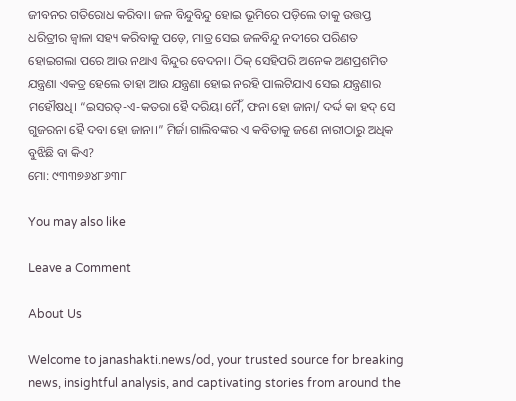ଜୀବନର ଗତିରୋଧ କରିବା। ଜଳ ବିନ୍ଦୁବିନ୍ଦୁ ହୋଇ ଭୂମିରେ ପଡ଼ିଲେ ତାକୁ ଉତ୍ତପ୍ତ ଧରିତ୍ରୀର ଜ୍ବାଳା ସହ୍ୟ କରିବାକୁ ପଡ଼େ, ମାତ୍ର ସେଇ ଜଳବିନ୍ଦୁ ନଦୀରେ ପରିଣତ ହୋଇଗଲା ପରେ ଆଉ ନଥାଏ ବିନ୍ଦୁର ବେଦନା। ଠିକ୍ ସେହିପରି ଅନେକ ଅଣପ୍ରଶମିତ ଯନ୍ତ୍ରଣା ଏକତ୍ର ହେଲେ ତାହା ଆଉ ଯନ୍ତ୍ରଣା ହୋଇ ନରହି ପାଲଟିଯାଏ ସେଇ ଯନ୍ତ୍ରଣାର ମହୌଷଧି। “ଇସରତ୍-ଏ-କତରା ହୈ ଦରିୟା ମୈଁ, ଫନା ହୋ ଜାନା/ ଦର୍ଦ୍ଦ କା ହଦ୍ ସେ ଗୁଜରନା ହୈ ଦବା ହୋ ଜାନା।” ମିର୍ଜା ଗାଲିବଙ୍କର ଏ କବିତାକୁ ଜଣେ ନାରୀଠାରୁ ଅଧିକ ବୁଝିଛି ବା କିଏ?
ମୋ: ୯୩୩୭୬୪୮୬୩୮

You may also like

Leave a Comment

About Us

Welcome to janashakti.news/od, your trusted source for breaking news, insightful analysis, and captivating stories from around the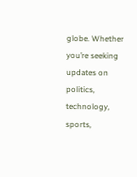globe. Whether you’re seeking updates on politics, technology, sports,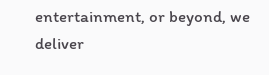entertainment, or beyond, we deliver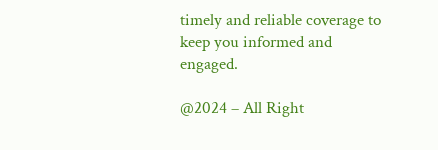timely and reliable coverage to keep you informed and engaged.

@2024 – All Right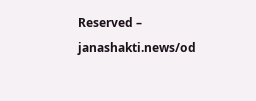Reserved – janashakti.news/od